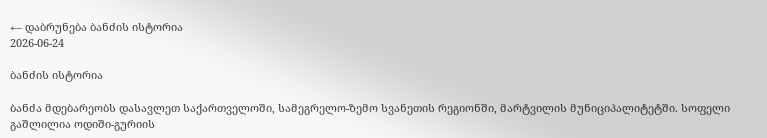← დაბრუნება ბანძის ისტორია
2026-06-24

ბანძის ისტორია

ბანძა მდებარეობს დასავლეთ საქართველოში, სამეგრელო-ზემო სვანეთის რეგიონში, მარტვილის მუნიციპალიტეტში. სოფელი გაშლილია ოდიში-გურიის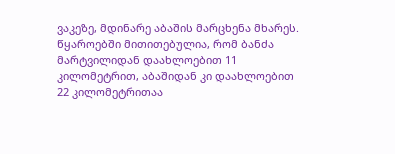ვაკეზე, მდინარე აბაშის მარცხენა მხარეს. წყაროებში მითითებულია, რომ ბანძა მარტვილიდან დაახლოებით 11 კილომეტრით, აბაშიდან კი დაახლოებით 22 კილომეტრითაა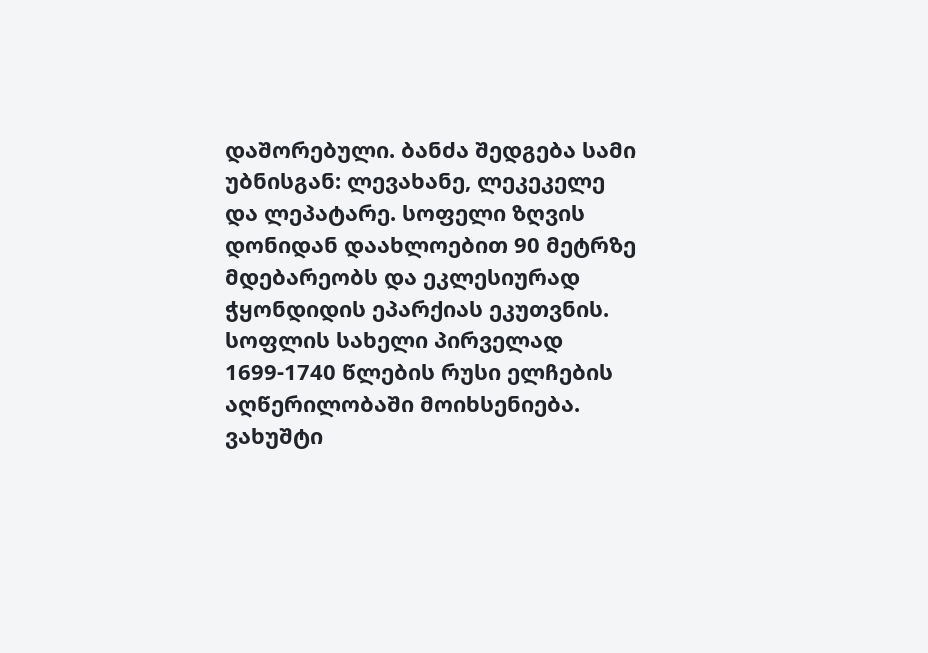დაშორებული. ბანძა შედგება სამი უბნისგან: ლევახანე, ლეკეკელე და ლეპატარე. სოფელი ზღვის დონიდან დაახლოებით 90 მეტრზე მდებარეობს და ეკლესიურად ჭყონდიდის ეპარქიას ეკუთვნის.
სოფლის სახელი პირველად 1699-1740 წლების რუსი ელჩების აღწერილობაში მოიხსენიება. ვახუშტი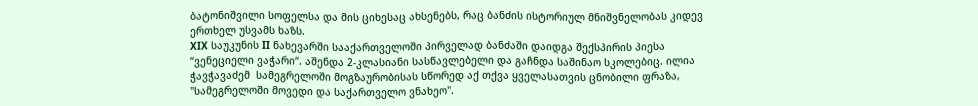ბატონიშვილი სოფელსა და მის ციხესაც ახსენებს, რაც ბანძის ისტორიულ მნიშვნელობას კიდევ ერთხელ უსვამს ხაზს.
XIX საუკუნის II ნახევარში სააქართველოში პირველად ბანძაში დაიდგა შექსპირის პიესა “ვენეციელი ვაჭარი“. აშენდა 2-კლასიანი სასწავლებელი და გაჩნდა საშინაო სკოლებიც. ილია ჭავჭავაძემ  სამეგრელოში მოგზაურობისას სწორედ აქ თქვა ყველასათვის ცნობილი ფრაზა, "სამეგრელოში მოვედი და საქართველო ვნახეო".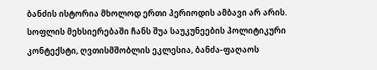ბანძის ისტორია მხოლოდ ერთი პერიოდის ამბავი არ არის. სოფლის მეხსიერებაში ჩანს შუა საუკუნეების პოლიტიკური კონტექსტი, ღვთისმშობლის ეკლესია, ბანძა-ფაღაოს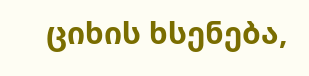ციხის ხსენება,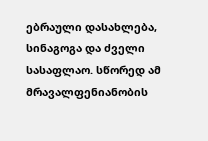ებრაული დასახლება, სინაგოგა და ძველი სასაფლაო. სწორედ ამ მრავალფენიანობის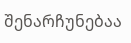შენარჩუნებაა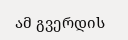ამ გვერდის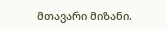მთავარი მიზანი.